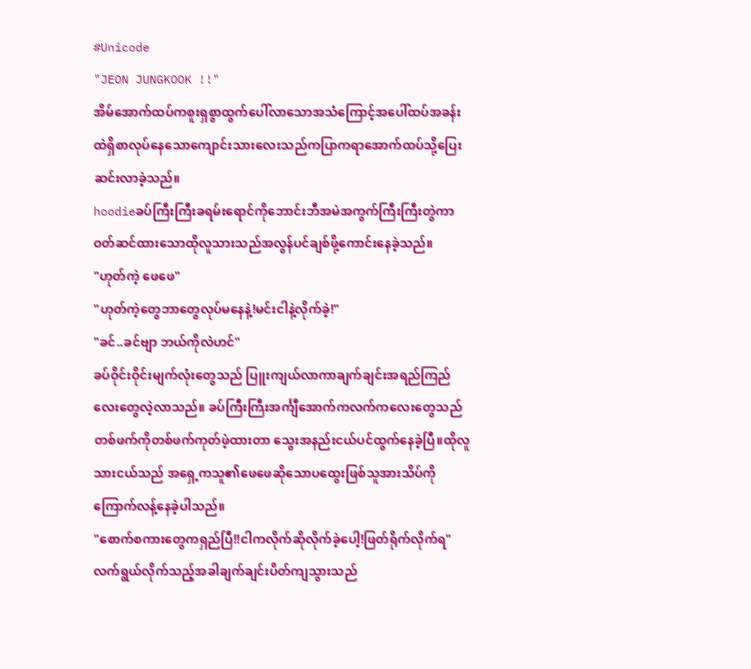#Unicode
"JEON JUNGKOOK !!"
အိမ်အောက်ထပ်ကစူးရှစွာထွက်ပေါ်လာသောအသံကြောင့်အပေါ်ထပ်အခန်းထဲရှိစာလုပ်နေသောကျောင်းသားလေးသည်ကပြာကရာအောက်ထပ်သို့ပြေးဆင်းလာခဲ့သည်။
hoodieခပ်ကြီးကြီးခရမ်းရောင်ကိုဘောင်းဘီအမဲအကွက်ကြီးကြီးတွဲကာဝတ်ဆင်ထားသောထိုလူသားသည်အလွန်ပင်ချစ်ဖို့ကောင်းနေခဲ့သည်။
"ဟုတ်ကဲ့ ဖေဖေ"
"ဟုတ်ကဲ့တွေဘာတွေလုပ်မနေနဲ့!မင်းငါနဲ့လိုက်ခဲ့!"
"ခင်..ခင်ဗျာ ဘယ်ကိုလဲဟင်"
ခပ်ဝိုင်းဝိုင်းမျက်လုံးတွေသည် ပြူးကျယ်လာကာချက်ချင်းအရည်ကြည်လေးတွေလဲ့လာသည်။ ခပ်ကြီးကြီးအင်္ကျီအောက်ကလက်ကလေးတွေသည်တစ်ဖက်ကိုတစ်ဖက်ကုတ်ဖဲ့ထားတာ သွေးအနည်းငယ်ပင်ထွက်နေခဲ့ပြီ။ထိုလူသားငယ်သည် အရှေ့ကသူ၏ဖေဖေဆိုသောပထွေးဖြစ်သူအားသိပ်ကိုကြောက်လန့်နေခဲ့ပါသည်။
"စောက်စကားတွေကရှည်ပြီ!!ငါကလိုက်ဆိုလိုက်ခဲ့ပေါ့!ဖြတ်ရိုက်လိုက်ရ"
လက်ရွယ်လိုက်သည့်အခါချက်ချင်းပိတ်ကျသွားသည်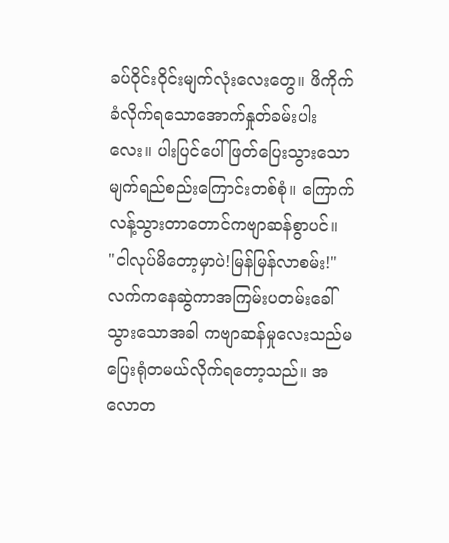ခပ်ဝိုင်းဝိုင်းမျက်လုံးလေးတွေ။ ဖိကိုက်ခံလိုက်ရသောအောက်နှုတ်ခမ်းပါးလေး။ ပါးပြင်ပေါ်ဖြတ်ပြေးသွားသော မျက်ရည်စည်းကြောင်းတစ်စုံ။ ကြောက်လန့်သွားတာတောင်ကဗျာဆန်စွာပင်။
"ငါလုပ်မိတော့မှာပဲ!မြန်မြန်လာစမ်း!"
လက်ကနေဆွဲကာအကြမ်းပတမ်းခေါ်သွားသောအခါ ကဗျာဆန်မှုလေးသည်မပြေးရုံတမယ်လိုက်ရတော့သည်။ အလောတ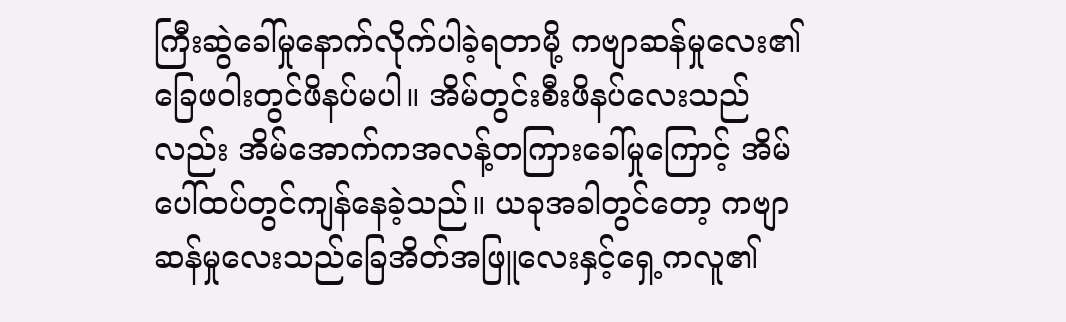ကြီးဆွဲခေါ်မှုနောက်လိုက်ပါခဲ့ရတာမို့ ကဗျာဆန်မှုလေး၏ခြေဖဝါးတွင်ဖိနပ်မပါ။ အိမ်တွင်းစီးဖိနပ်လေးသည်လည်း အိမ်အောက်ကအလန့်တကြားခေါ်မှုကြောင့် အိမ်ပေါ်ထပ်တွင်ကျန်နေခဲ့သည်။ ယခုအခါတွင်တော့ ကဗျာဆန်မှုလေးသည်ခြေအိတ်အဖြူလေးနှင့်ရှေ့ကလူ၏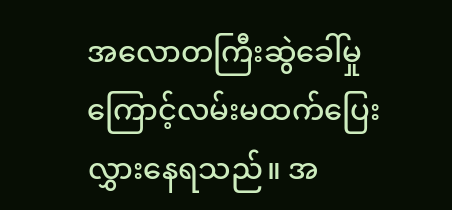အလောတကြီးဆွဲခေါ်မှုကြောင့်လမ်းမထက်ပြေးလွှားနေရသည်။ အ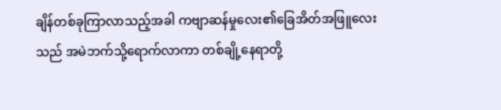ချိန်တစ်ခုကြာလာသည့်အခါ ကဗျာဆန်မှုလေး၏ခြေအိတ်အဖြူလေးသည် အမဲဘက်သို့ရောက်လာကာ တစ်ချို့နေရာတို့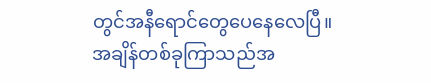တွင်အနီရောင်တွေပေနေလေပြီ။ အချိန်တစ်ခုကြာသည်အ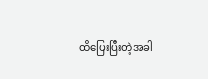ထိပြေးပြီးတဲ့အခါ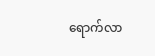ရောက်လာ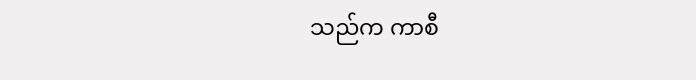သည်က ကာစီ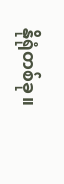နိုရုံတစ်ခု။